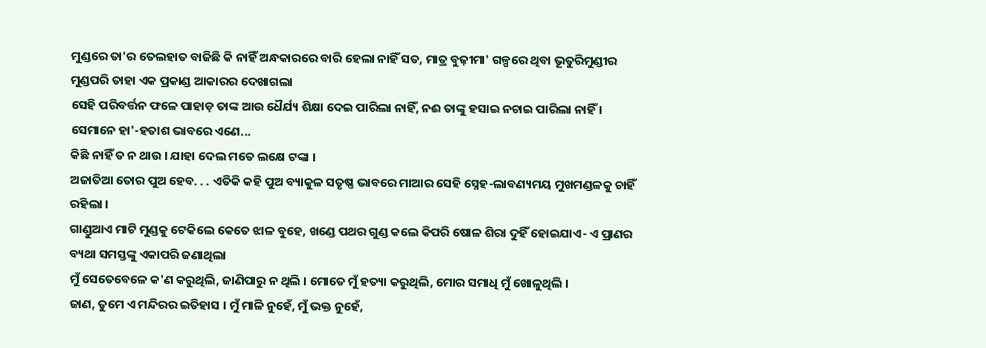ମୁଣ୍ଡରେ ତା'ର ତେଲହାତ ବାଜିଛି କି ନାହିଁ ଅନ୍ଧକାରରେ ବାରି ହେଲା ନାହିଁ ସତ, ମାତ୍ର ବୁଢ଼ୀମା' ଗଳ୍ପରେ ଥିବା ଭୂତୁରିମୁଣ୍ଡୀର ମୁଣ୍ଡପରି ତାହା ଏକ ପ୍ରକାଣ୍ଡ ଆକାରର ଦେଖାଗଲା
ସେହି ପରିବର୍ତ୍ତନ ଫଳେ ପାହାଡ଼ ତାଙ୍କ ଆଉ ଧୈର୍ଯ୍ୟ ଶିକ୍ଷା ଦେଇ ପାରିଲା ନାହିଁ, ନଈ ତାଙ୍କୁ ହସାଇ ନଚାଇ ପାରିଲା ନାହିଁ । ସେମାନେ ହା'-ହତାଶ ଭାବରେ ଏଣେ...
କିଛି ନାହିଁ ତ ନ ଥାଉ । ଯାହା ଦେଲ ମତେ ଲକ୍ଷେ ଟଙ୍କା ।
ଅଜାତିଆ ତୋର ପୁଅ ହେବ. . . ଏତିକି କହି ପୁଅ ବ୍ୟାକୁଳ ସତୃଷ୍ଣ ଭାବରେ ମାଆର ସେହି ସ୍ନେହ-ଲାବଣ୍ୟମୟ ମୁଖମଣ୍ଡଳକୁ ଚାହିଁ ରହିଲା ।
ଗାଣ୍ଡୁଆଏ ମାଟି ମୁଣ୍ଡକୁ ଟେକିଲେ କେତେ ଝାଳ ବୁହେ, ଖଣ୍ଡେ ପଥର ଗୁଣ୍ଡ କଲେ କିପରି ଷୋଳ ଶିରା ଦୁହିଁ ହୋଇଯାଏ- ଏ ପ୍ରାଣର ବ୍ୟଥା ସମସ୍ତଙ୍କୁ ଏକାପରି ଜଣାଥିଲା
ମୁଁ ସେତେବେଳେ କ'ଣ କରୁଥିଲି, ଜାଣିପାରୁ ନ ଥିଲି । ମୋତେ ମୁଁ ହତ୍ୟା କରୁଥିଲି, ମୋର ସମାଧି ମୁଁ ଖୋଳୁଥିଲି ।
ଜାଣ, ତୁମେ ଏ ମନ୍ଦିରର ଇତିହାସ । ମୁଁ ମାଳି ନୁହେଁ, ମୁଁ ଭକ୍ତ ନୁହେଁ,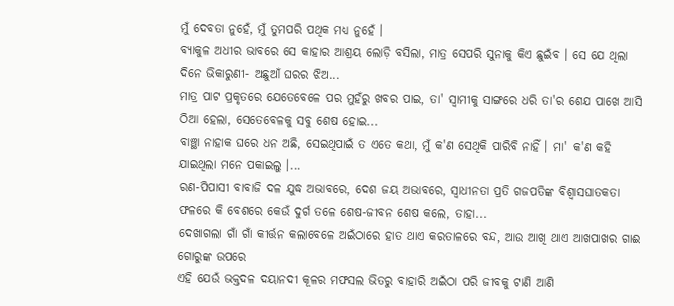ମୁଁ ଦେବତା ନୁହେଁ, ମୁଁ ତୁମପରି ପଥିକ ମଧ୍ୟ ନୁହେଁ ।
ବ୍ୟାକୁଳ ଅଧୀର ଭାବରେ ସେ କାହାର ଆଶ୍ରୟ ଲୋଡ଼ି ବସିଲା, ମାତ୍ର ସେପରି ସୁନାକୁ କିଏ ଛୁଇଁବ । ସେ ଯେ ଥିଲା ଦିନେ ଭିକାରୁଣୀ- ଅଛୁଆଁ ଘରର ଝିଅ...
ମାତ୍ର ପାଟ ପ୍ରକୃତରେ ଯେତେବେଳେ ପର ମୁହଁରୁ ଖବର ପାଇ, ତା' ସ୍ୱାମୀକୁ ସାଙ୍ଗରେ ଧରି ତା'ର ଶେଯ ପାଖେ ଆସି ଠିଆ ହେଲା, ସେତେବେଳକୁ ସବୁ ଶେଷ ହୋଇ...
ବାଞ୍ଛା ନାହାକ ଘରେ ଧନ ଅଛି, ସେଇଥିପାଇଁ ତ ଏତେ କଥା, ମୁଁ କ'ଣ ସେଥିକି ପାରିବି ନାହିଁ । ମା' କ'ଣ କହି ଯାଇଥିଲା ମନେ ପକାଇଲୁ ।...
ରଣ-ପିପାସୀ ବାବାଜି ଦଳ ଯୁଦ୍ଧ ଅଭାବରେ, ଦେଶ ଜୟ ଅଭାବରେ, ସ୍ୱାଧୀନତା ପ୍ରତି ଗଜପତିଙ୍କ ବିଶ୍ୱାସଘାତକତା ଫଳରେ କି ବେଶରେ କେଉଁ ଦୁର୍ଗ ତଳେ ଶେଷ-ଜୀବନ ଶେଷ କଲେ, ତାହା...
ଦେଖାଗଲା ଗାଁ ଗାଁ କୀର୍ତ୍ତନ କଲାବେଳେ ଅଇଁଠାରେ ହାତ ଥାଏ କରତାଳରେ ବନ୍ଦ, ଆଉ ଆଖି ଥାଏ ଆଖପାଖର ଗାଈ ଗୋରୁଙ୍କ ଉପରେ
ଏହି ଯେଉଁ ଭକ୍ତଦଳ ଦୟାନଦୀ କୂଳର ମଫସଲ ଭିତରୁ ବାହାରି ଅଇଁଠା ପରି ଜୀବକୁ ଟାଣି ଆଣି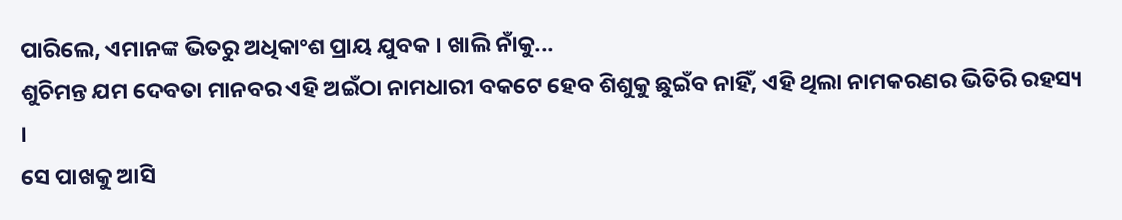ପାରିଲେ, ଏମାନଙ୍କ ଭିତରୁ ଅଧିକାଂଶ ପ୍ରାୟ ଯୁବକ । ଖାଲି ନାଁକୁ...
ଶୁଚିମନ୍ତ ଯମ ଦେବତା ମାନବର ଏହି ଅଇଁଠା ନାମଧାରୀ ବକଟେ ହେବ ଶିଶୁକୁ ଛୁଇଁବ ନାହିଁ, ଏହି ଥିଲା ନାମକରଣର ଭିତିରି ରହସ୍ୟ ।
ସେ ପାଖକୁ ଆସି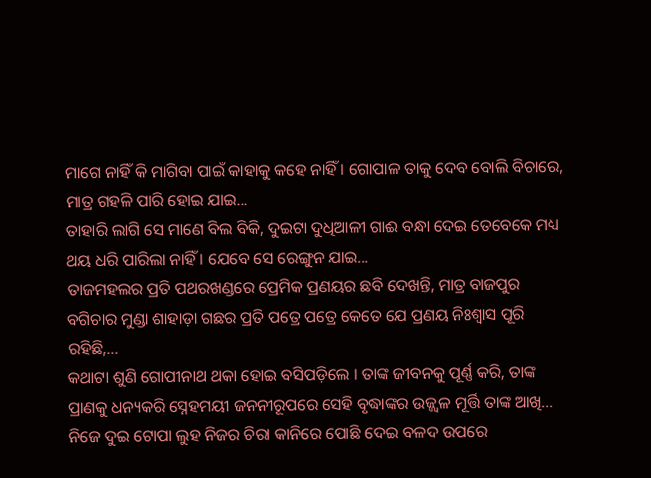ମାଗେ ନାହିଁ କି ମାଗିବା ପାଇଁ କାହାକୁ କହେ ନାହିଁ । ଗୋପାଳ ତାକୁ ଦେବ ବୋଲି ବିଚାରେ, ମାତ୍ର ଗହଳି ପାରି ହୋଇ ଯାଇ...
ତାହାରି ଲାଗି ସେ ମାଣେ ବିଲ ବିକି, ଦୁଇଟା ଦୁଧିଆଳୀ ଗାଈ ବନ୍ଧା ଦେଇ ତେବେକେ ମଧ୍ୟ ଥୟ ଧରି ପାରିଲା ନାହିଁ । ଯେବେ ସେ ରେଙ୍ଗୁନ ଯାଇ...
ତାଜମହଲର ପ୍ରତି ପଥରଖଣ୍ଡରେ ପ୍ରେମିକ ପ୍ରଣୟର ଛବି ଦେଖନ୍ତି, ମାତ୍ର ବାଜପୁର ବଗିଚାର ମୁଣ୍ଡା ଶାହାଡ଼ା ଗଛର ପ୍ରତି ପତ୍ରେ ପତ୍ରେ କେତେ ଯେ ପ୍ରଣୟ ନିଃଶ୍ୱାସ ପୂରି ରହିଛି,...
କଥାଟା ଶୁଣି ଗୋପୀନାଥ ଥକା ହୋଇ ବସିପଡ଼ିଲେ । ତାଙ୍କ ଜୀବନକୁ ପୂର୍ଣ୍ଣ କରି, ତାଙ୍କ ପ୍ରାଣକୁ ଧନ୍ୟକରି ସ୍ନେହମୟୀ ଜନନୀରୂପରେ ସେହି ବୃଦ୍ଧାଙ୍କର ଉଜ୍ଜ୍ୱଳ ମୂର୍ତ୍ତି ତାଙ୍କ ଆଖି...
ନିଜେ ଦୁଇ ଟୋପା ଲୁହ ନିଜର ଚିରା କାନିରେ ପୋଛି ଦେଇ ବଳଦ ଉପରେ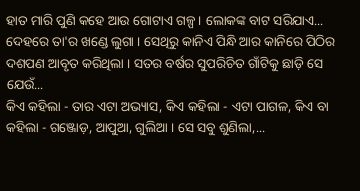ହାତ ମାରି ପୁଣି କହେ ଆଉ ଗୋଟାଏ ଗଳ୍ପ । ଲୋକଙ୍କ ବାଟ ସରିଯାଏ...
ଦେହରେ ତା'ର ଖଣ୍ଡେ ଲୁଗା । ସେଥିରୁ କାନିଏ ପିନ୍ଧି ଆର କାନିରେ ପିଠିର ଦଶପଣ ଆବୃତ କରିଥିଲା । ସତର ବର୍ଷର ସୁପରିଚିତ ଗାଁଟିକୁ ଛାଡ଼ି ସେ ଯେଉଁ...
କିଏ କହିଲା - ତାର ଏଟା ଅଭ୍ୟାସ, କିଏ କହିଲା - ଏଟା ପାଗଳ, କିଏ ବା କହିଲା - ଗଞ୍ଜୋଡ଼, ଆପୁଆ, ଗୁଲିଆ । ସେ ସବୁ ଶୁଣିଲା,...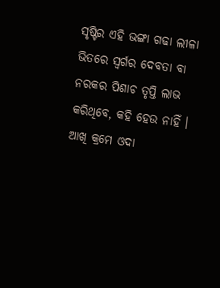ସୃଷ୍ଟିର ଏହି ଭଙ୍ଗା ଗଢା ଲୀଳା ଭିତରେ ସ୍ଵର୍ଗର ଦେବତା ବା ନରକର ପିଶାଚ ତୃପ୍ତି ଲାଭ କରିଥିବେ, କହି ହେଉ ନାହିଁ ।
ଆଖି କ୍ରମେ ଓଦା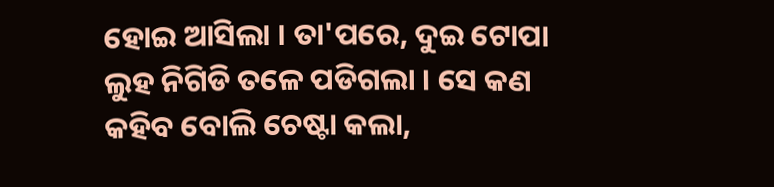ହୋଇ ଆସିଲା । ତା'ପରେ, ଦୁଇ ଟୋପା ଲୁହ ନିଗିଡି ତଳେ ପଡିଗଲା । ସେ କଣ କହିବ ବୋଲି ଚେଷ୍ଟା କଲା,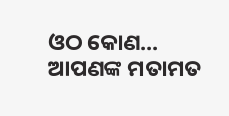ଓଠ କୋଣ...
ଆପଣଙ୍କ ମତାମତ